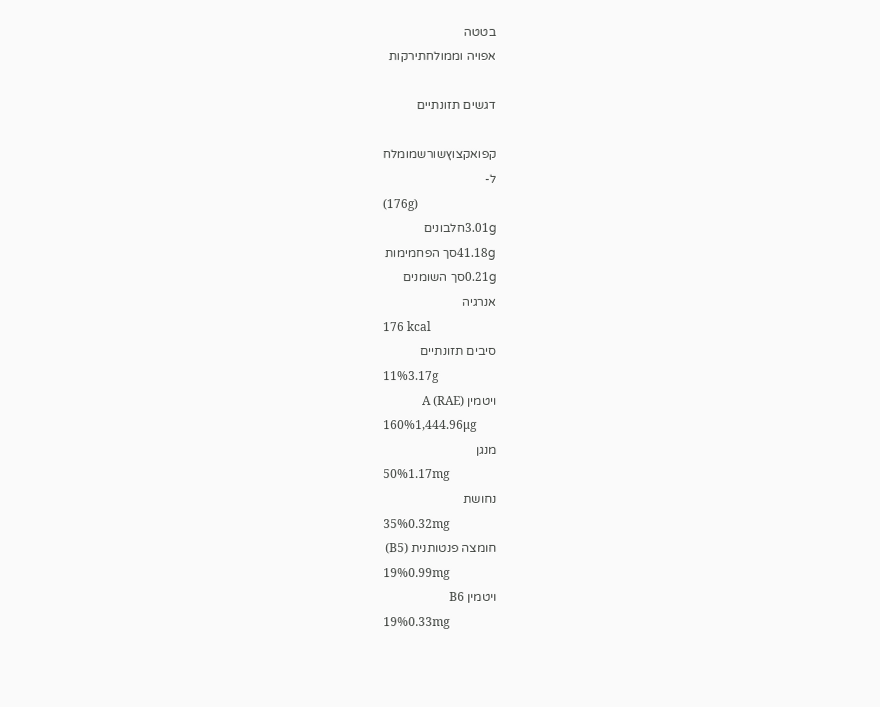בטטה
אפויה וממולחתירקות

דגשים תזונתיים

קפואקצוץשורשמומלח
ל-
(176g)
3.01gחלבונים
41.18gסך הפחמימות
0.21gסך השומנים
אנרגיה
176 kcal
סיבים תזונתיים
11%3.17g
ויטמין A (RAE)
160%1,444.96μg
מנגן
50%1.17mg
נחושת
35%0.32mg
חומצה פנטותנית (B5)
19%0.99mg
ויטמין B6
19%0.33mg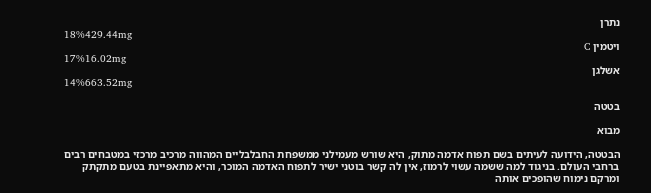נתרן
18%429.44mg
ויטמין C
17%16.02mg
אשלגן
14%663.52mg

בטטה

מבוא

הבטטה, הידועה לעיתים בשם תפוח אדמה מתוק, היא שורש מעמילני ממשפחת החבלבליים המהווה מרכיב מרכזי במטבחים רבים ברחבי העולם. בניגוד למה ששמה עשוי לרמוז, אין לה קשר בוטני ישיר לתפוח האדמה המוכר, והיא מתאפיינת בטעם מתקתק ומרקם נימוח שהופכים אותה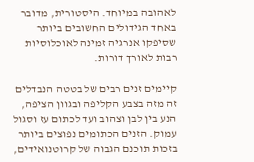לאהובה במיוחד. היסטורית, מדובר באחד הגידולים החשובים ביותר שסיפקו אנרגיה זמינה לאוכלוסיות רבות לאורך דורות.

קיימים זנים רבים של בטטה הנבדלים זה מזה בצבע הקליפה ובגוון הציפה, הנע בין לבן וצהוב ועד לכתום עז וסגול עמוק. הזנים הכתומים נפוצים ביותר בזכות תוכנם הגבוה של קרוטנואידים,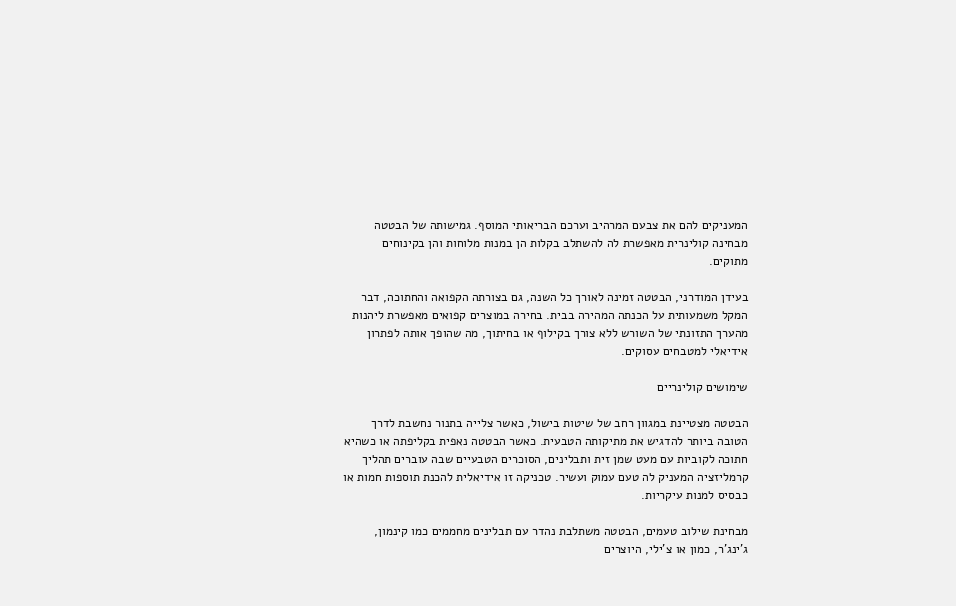המעניקים להם את צבעם המרהיב וערכם הבריאותי המוסף. גמישותה של הבטטה מבחינה קולינרית מאפשרת לה להשתלב בקלות הן במנות מלוחות והן בקינוחים מתוקים.

בעידן המודרני, הבטטה זמינה לאורך כל השנה, גם בצורתה הקפואה והחתוכה, דבר המקל משמעותית על הכנתה המהירה בבית. בחירה במוצרים קפואים מאפשרת ליהנות מהערך התזונתי של השורש ללא צורך בקילוף או בחיתוך, מה שהופך אותה לפתרון אידיאלי למטבחים עסוקים.

שימושים קולינריים

הבטטה מצטיינת במגוון רחב של שיטות בישול, כאשר צלייה בתנור נחשבת לדרך הטובה ביותר להדגיש את מתיקותה הטבעית. כאשר הבטטה נאפית בקליפתה או כשהיא חתוכה לקוביות עם מעט שמן זית ותבלינים, הסוכרים הטבעיים שבה עוברים תהליך קרמליזציה המעניק לה טעם עמוק ועשיר. טכניקה זו אידיאלית להכנת תוספות חמות או כבסיס למנות עיקריות.

מבחינת שילוב טעמים, הבטטה משתלבת נהדר עם תבלינים מחממים כמו קינמון, ג'ינג'ר, כמון או צ'ילי, היוצרים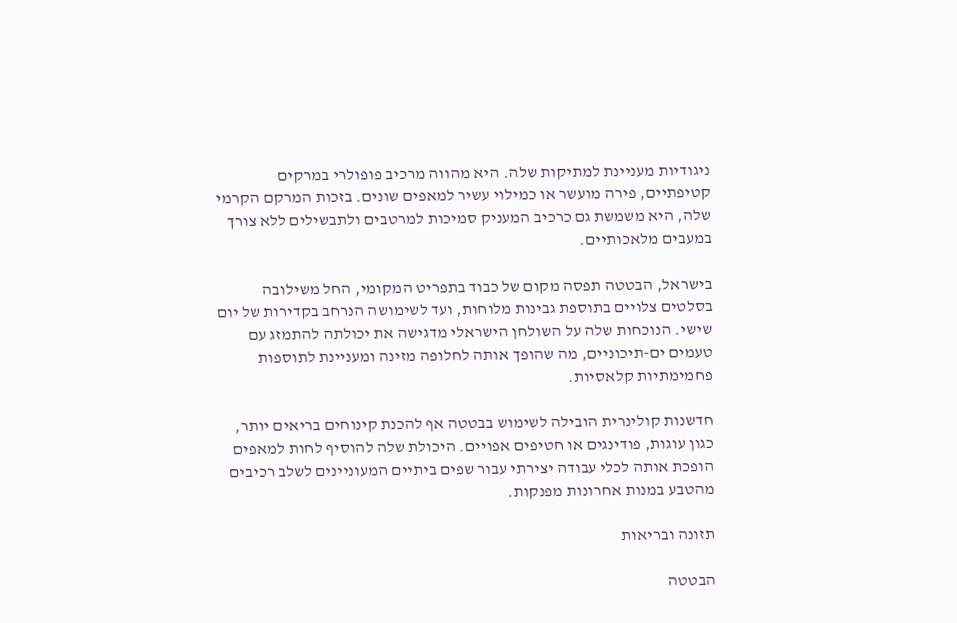ניגודיות מעניינת למתיקות שלה. היא מהווה מרכיב פופולרי במרקים קטיפתיים, פירה מועשר או כמילוי עשיר למאפים שונים. בזכות המרקם הקרמי שלה, היא משמשת גם כרכיב המעניק סמיכות למרטבים ולתבשילים ללא צורך במעבים מלאכותיים.

בישראל, הבטטה תפסה מקום של כבוד בתפריט המקומי, החל משילובה בסלטים צלויים בתוספת גבינות מלוחות, ועד לשימושה הנרחב בקדירות של יום שישי. הנוכחות שלה על השולחן הישראלי מדגישה את יכולתה להתמזג עם טעמים ים-תיכוניים, מה שהופך אותה לחלופה מזינה ומעניינת לתוספות פחמימתיות קלאסיות.

חדשנות קולינרית הובילה לשימוש בבטטה אף להכנת קינוחים בריאים יותר, כגון עוגות, פודינגים או חטיפים אפויים. היכולת שלה להוסיף לחות למאפים הופכת אותה לכלי עבודה יצירתי עבור שפים ביתיים המעוניינים לשלב רכיבים מהטבע במנות אחרונות מפנקות.

תזונה ובריאות

הבטטה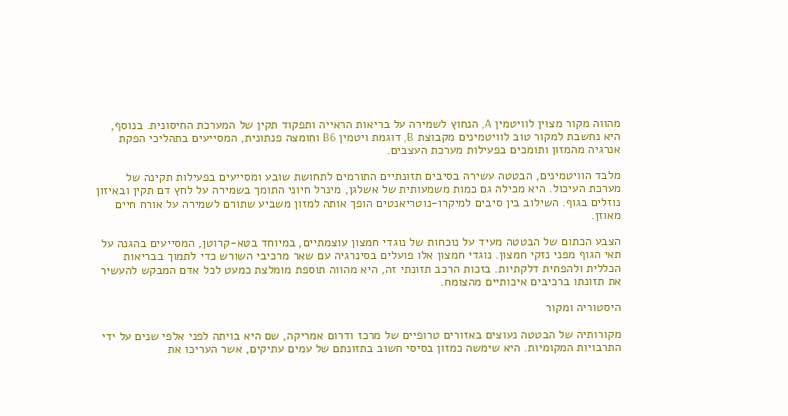מהווה מקור מצוין לוויטמין A, הנחוץ לשמירה על בריאות הראייה ותפקוד תקין של המערכת החיסונית. בנוסף, היא נחשבת למקור טוב לוויטמינים מקבוצת B, דוגמת ויטמין B6 וחומצה פנתונית, המסייעים בתהליכי הפקת אנרגיה מהמזון ותומכים בפעילות מערכת העצבים.

מלבד הוויטמינים, הבטטה עשירה בסיבים תזונתיים התורמים לתחושת שובע ומסייעים בפעילות תקינה של מערכת העיכול. היא מכילה גם כמות משמעותית של אשלגן, מינרל חיוני התומך בשמירה על לחץ דם תקין ובאיזון נוזלים בגוף. השילוב בין סיבים למיקרו-נוטריאנטים הופך אותה למזון משביע שתורם לשמירה על אורח חיים מאוזן.

הצבע הכתום של הבטטה מעיד על נוכחות של נוגדי חמצון עוצמתיים, במיוחד בטא-קרוטן, המסייעים בהגנה על תאי הגוף מפני נזקי חמצון. נוגדי חמצון אלו פועלים בסינרגיה עם שאר מרכיבי השורש כדי לתמוך בבריאות הכללית ולהפחית דלקתיות. בזכות הרכב תזונתי זה, היא מהווה תוספת מומלצת כמעט לכל אדם המבקש להעשיר את תזונתו ברכיבים איכותיים מהצומח.

היסטוריה ומקור

מקורותיה של הבטטה נעוצים באזורים טרופיים של מרכז ודרום אמריקה, שם היא בויתה לפני אלפי שנים על ידי התרבויות המקומיות. היא שימשה כמזון בסיסי חשוב בתזונתם של עמים עתיקים, אשר העריכו את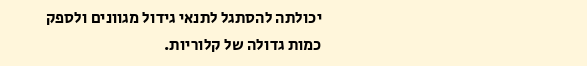יכולתה להסתגל לתנאי גידול מגוונים ולספק כמות גדולה של קלוריות.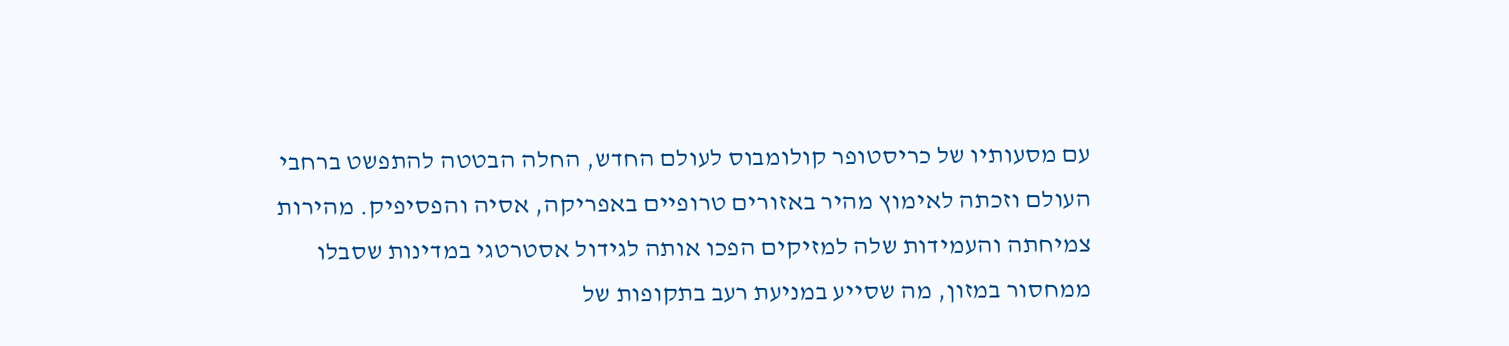עם מסעותיו של כריסטופר קולומבוס לעולם החדש, החלה הבטטה להתפשט ברחבי העולם וזכתה לאימוץ מהיר באזורים טרופיים באפריקה, אסיה והפסיפיק. מהירות צמיחתה והעמידות שלה למזיקים הפכו אותה לגידול אסטרטגי במדינות שסבלו ממחסור במזון, מה שסייע במניעת רעב בתקופות של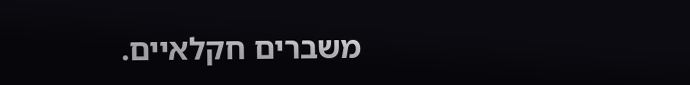משברים חקלאיים.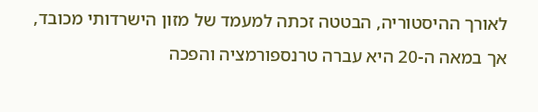לאורך ההיסטוריה, הבטטה זכתה למעמד של מזון הישרדותי מכובד, אך במאה ה-20 היא עברה טרנספורמציה והפכה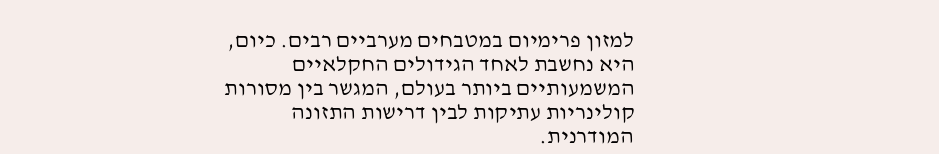למזון פרימיום במטבחים מערביים רבים. כיום, היא נחשבת לאחד הגידולים החקלאיים המשמעותיים ביותר בעולם, המגשר בין מסורות קולינריות עתיקות לבין דרישות התזונה המודרנית.